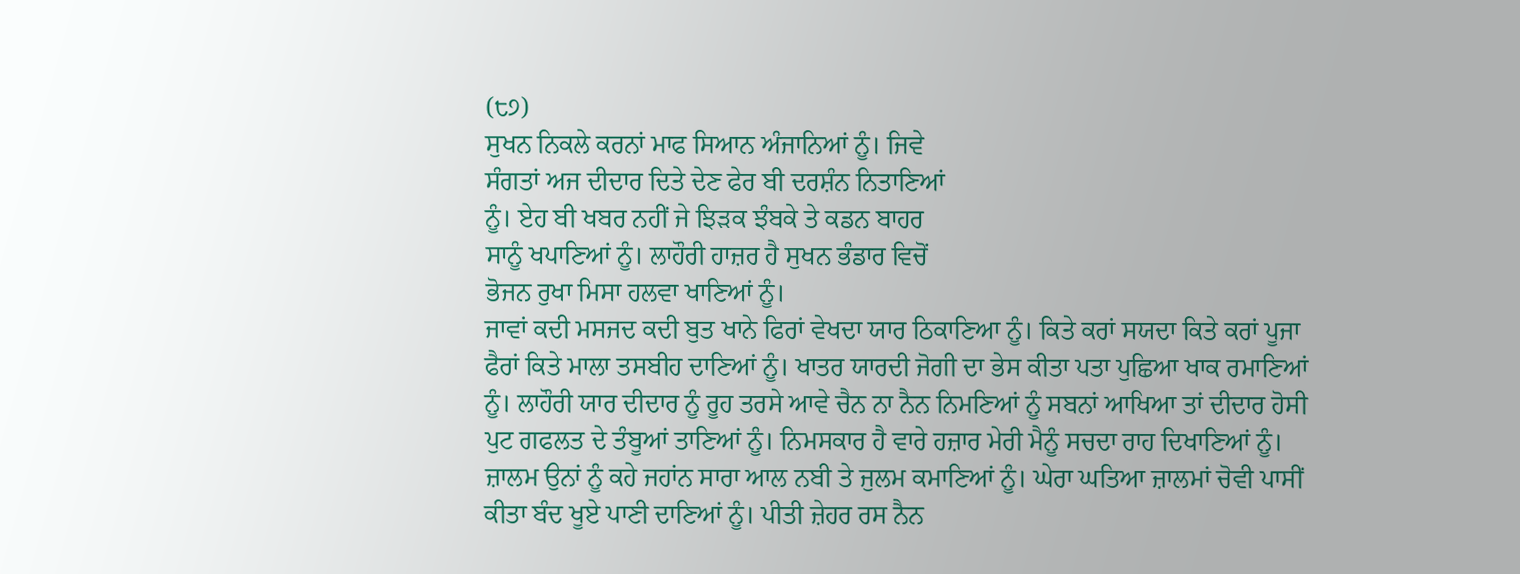(੮੭)
ਸੁਖਨ ਨਿਕਲੇ ਕਰਨਾਂ ਮਾਫ ਸਿਆਨ ਅੰਜਾਨਿਆਂ ਨੂੰ। ਜਿਵੇ
ਸੰਗਤਾਂ ਅਜ ਦੀਦਾਰ ਦਿਤੇ ਦੇਣ ਫੇਰ ਬੀ ਦਰਸ਼ੰਨ ਨਿਤਾਣਿਆਂ
ਨੂੰ। ਏਹ ਬੀ ਖਬਰ ਨਹੀਂ ਜੇ ਝਿੜਕ ਝੰਬਕੇ ਤੇ ਕਡਨ ਬਾਹਰ
ਸਾਨੂੰ ਖਪਾਣਿਆਂ ਨੂੰ। ਲਾਹੌਰੀ ਹਾਜ਼ਰ ਹੈ ਸੁਖਨ ਭੰਡਾਰ ਵਿਚੋਂ
ਭੋਜਨ ਰੁਖਾ ਮਿਸਾ ਹਲਵਾ ਖਾਣਿਆਂ ਨੂੰ।
ਜਾਵਾਂ ਕਦੀ ਮਸਜਦ ਕਦੀ ਬੁਤ ਖਾਨੇ ਫਿਰਾਂ ਵੇਖਦਾ ਯਾਰ ਠਿਕਾਣਿਆ ਨੂੰ। ਕਿਤੇ ਕਰਾਂ ਸਯਦਾ ਕਿਤੇ ਕਰਾਂ ਪੂਜਾ ਫੈਰਾਂ ਕਿਤੇ ਮਾਲਾ ਤਸਬੀਹ ਦਾਣਿਆਂ ਨੂੰ। ਖਾਤਰ ਯਾਰਦੀ ਜੋਗੀ ਦਾ ਭੇਸ ਕੀਤਾ ਪਤਾ ਪੁਛਿਆ ਖਾਕ ਰਮਾਣਿਆਂ ਨੂੰ। ਲਾਹੌਰੀ ਯਾਰ ਦੀਦਾਰ ਨੂੰ ਰੂਹ ਤਰਸੇ ਆਵੇ ਚੈਨ ਨਾ ਨੈਨ ਨਿਮਣਿਆਂ ਨੂੰ ਸਬਨਾਂ ਆਖਿਆ ਤਾਂ ਦੀਦਾਰ ਹੋਸੀ ਪੁਟ ਗਫਲਤ ਦੇ ਤੰਬੂਆਂ ਤਾਣਿਆਂ ਨੂੰ। ਨਿਮਸਕਾਰ ਹੈ ਵਾਰੇ ਹਜ਼ਾਰ ਮੇਰੀ ਮੈਨੂੰ ਸਚਦਾ ਰਾਹ ਦਿਖਾਣਿਆਂ ਨੂੰ। ਜ਼ਾਲਮ ਉਨਾਂ ਨੂੰ ਕਹੇ ਜਹਾਂਨ ਸਾਰਾ ਆਲ ਨਬੀ ਤੇ ਜੁਲਮ ਕਮਾਣਿਆਂ ਨੂੰ। ਘੇਰਾ ਘਤਿਆ ਜ਼ਾਲਮਾਂ ਚੋਵੀ ਪਾਸੀਂ ਕੀਤਾ ਬੰਦ ਖੂਏ ਪਾਣੀ ਦਾਣਿਆਂ ਨੂੰ। ਪੀਤੀ ਜ਼ੇਹਰ ਰਸ ਨੈਨ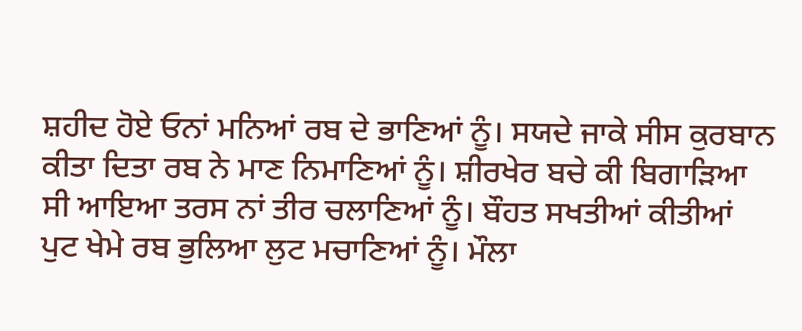ਸ਼ਹੀਦ ਹੋਏ ਓਨਾਂ ਮਨਿਆਂ ਰਬ ਦੇ ਭਾਣਿਆਂ ਨੂੰ। ਸਯਦੇ ਜਾਕੇ ਸੀਸ ਕੁਰਬਾਨ ਕੀਤਾ ਦਿਤਾ ਰਬ ਨੇ ਮਾਣ ਨਿਮਾਣਿਆਂ ਨੂੰ। ਸ਼ੀਰਖੇਰ ਬਚੇ ਕੀ ਬਿਗਾੜਿਆ ਸੀ ਆਇਆ ਤਰਸ ਨਾਂ ਤੀਰ ਚਲਾਣਿਆਂ ਨੂੰ। ਬੌਹਤ ਸਖਤੀਆਂ ਕੀਤੀਆਂ ਪੁਟ ਖੇਮੇ ਰਬ ਭੁਲਿਆ ਲੁਟ ਮਚਾਣਿਆਂ ਨੂੰ। ਮੌਲਾ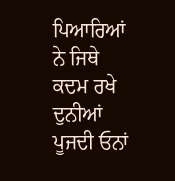ਪਿਆਰਿਆਂ ਨੇ ਜਿਥੇ ਕਦਮ ਰਖੇ ਦੁਨੀਆਂ ਪੂਜਦੀ ਓਨਾਂ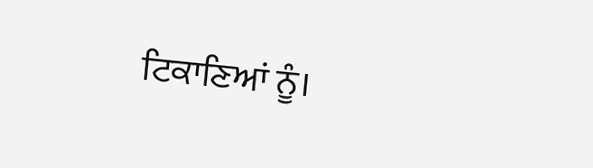ਟਿਕਾਣਿਆਂ ਨੂੰ।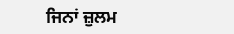ਜਿਨਾਂ ਜ਼ੁਲਮ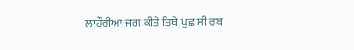ਲਾਹੌਰੀਆ ਜਗ ਕੀਤੇ ਤਿਥੇ ਪੁਛ ਸੀ ਰਬ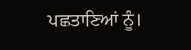ਪਛਤਾਣਿਆਂ ਨੂੰ।